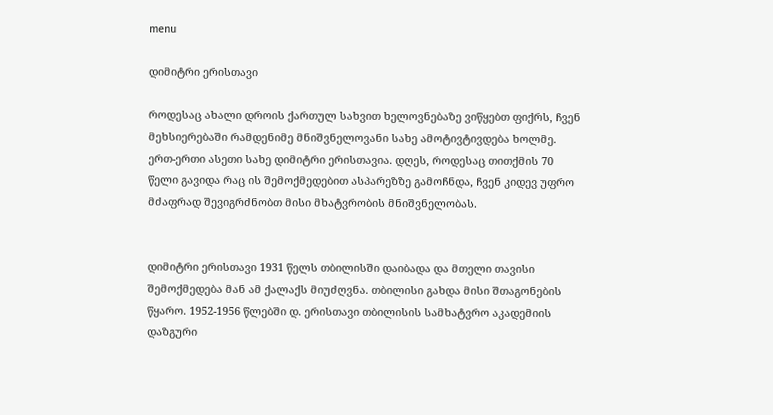menu

დიმიტრი ერისთავი

როდესაც ახალი დროის ქართულ სახვით ხელოვნებაზე ვიწყებთ ფიქრს, ჩვენ მეხსიერებაში რამდენიმე მნიშვნელოვანი სახე ამოტივტივდება ხოლმე. ერთ-ერთი ასეთი სახე დიმიტრი ერისთავია. დღეს, როდესაც თითქმის 70 წელი გავიდა რაც ის შემოქმედებით ასპარეზზე გამოჩნდა, ჩვენ კიდევ უფრო მძაფრად შევიგრძნობთ მისი მხატვრობის მნიშვნელობას.


დიმიტრი ერისთავი 1931 წელს თბილისში დაიბადა და მთელი თავისი შემოქმედება მან ამ ქალაქს მიუძღვნა. თბილისი გახდა მისი შთაგონების წყარო. 1952-1956 წლებში დ. ერისთავი თბილისის სამხატვრო აკადემიის დაზგური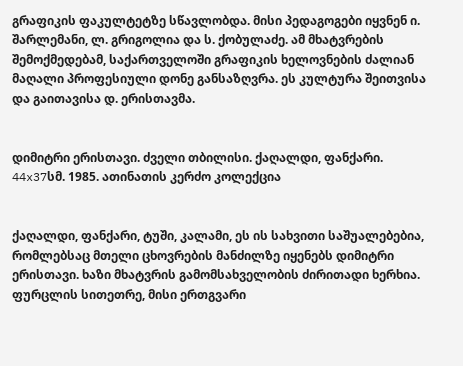გრაფიკის ფაკულტეტზე სწავლობდა. მისი პედაგოგები იყვნენ ი. შარლემანი, ლ. გრიგოლია და ს. ქობულაძე. ამ მხატვრების შემოქმედებამ, საქართველოში გრაფიკის ხელოვნების ძალიან მაღალი პროფესიული დონე განსაზღვრა. ეს კულტურა შეითვისა და გაითავისა დ. ერისთავმა.


დიმიტრი ერისთავი. ძველი თბილისი. ქაღალდი, ფანქარი. 44x37სმ. 1985. ათინათის კერძო კოლექცია


ქაღალდი, ფანქარი, ტუში, კალამი, ეს ის სახვითი საშუალებებია, რომლებსაც მთელი ცხოვრების მანძილზე იყენებს დიმიტრი ერისთავი. ხაზი მხატვრის გამომსახველობის ძირითადი ხერხია. ფურცლის სითეთრე, მისი ერთგვარი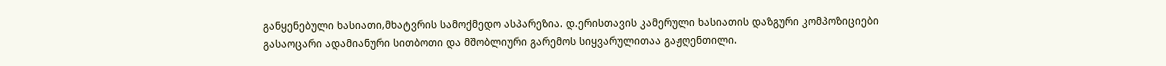განყენებული ხასიათი,მხატვრის სამოქმედო ასპარეზია. დ.ერისთავის კამერული ხასიათის დაზგური კომპოზიციები გასაოცარი ადამიანური სითბოთი და მშობლიური გარემოს სიყვარულითაა გაჟღენთილი.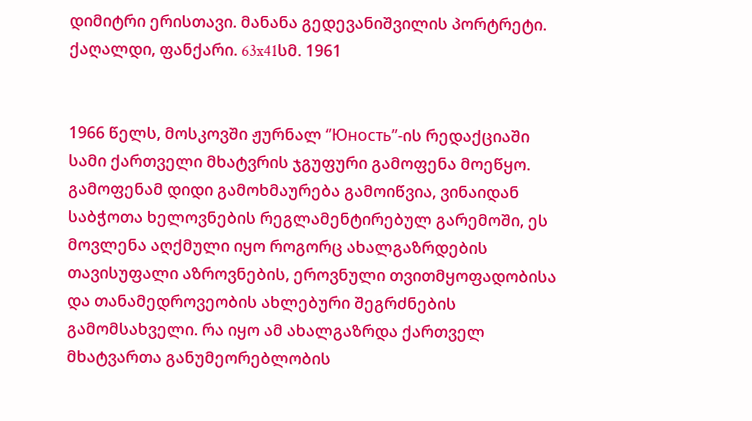დიმიტრი ერისთავი. მანანა გედევანიშვილის პორტრეტი. ქაღალდი, ფანქარი. 63x41სმ. 1961


1966 წელს, მოსკოვში ჟურნალ ‘’Юность’’-ის რედაქციაში სამი ქართველი მხატვრის ჯგუფური გამოფენა მოეწყო. გამოფენამ დიდი გამოხმაურება გამოიწვია, ვინაიდან საბჭოთა ხელოვნების რეგლამენტირებულ გარემოში, ეს მოვლენა აღქმული იყო როგორც ახალგაზრდების თავისუფალი აზროვნების, ეროვნული თვითმყოფადობისა და თანამედროვეობის ახლებური შეგრძნების გამომსახველი. რა იყო ამ ახალგაზრდა ქართველ მხატვართა განუმეორებლობის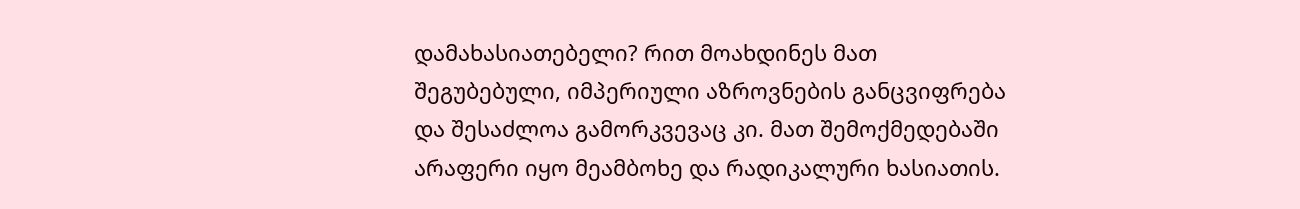დამახასიათებელი? რით მოახდინეს მათ შეგუბებული, იმპერიული აზროვნების განცვიფრება და შესაძლოა გამორკვევაც კი. მათ შემოქმედებაში არაფერი იყო მეამბოხე და რადიკალური ხასიათის.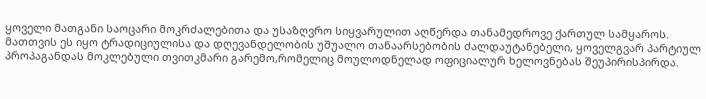ყოველი მათგანი საოცარი მოკრძალებითა და უსაზღვრო სიყვარულით აღწერდა თანამედროვე ქართულ სამყაროს. მათთვის ეს იყო ტრადიციულისა და დღევანდელობის უშუალო თანაარსებობის ძალდაუტანებელი, ყოველგვარ პარტიულ პროპაგანდას მოკლებული თვითკმარი გარემო,რომელიც მოულოდნელად ოფიციალურ ხელოვნებას შეუპირისპირდა.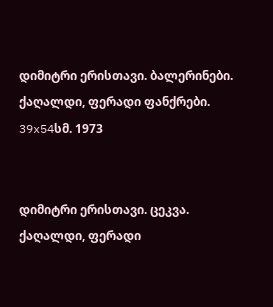დიმიტრი ერისთავი. ბალერინები. ქაღალდი, ფერადი ფანქრები. 39x54სმ. 1973


დიმიტრი ერისთავი. ცეკვა. ქაღალდი, ფერადი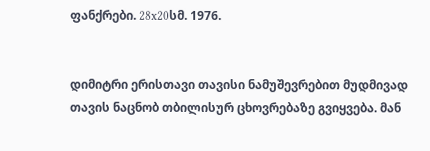ფანქრები. 28x20სმ. 1976.


დიმიტრი ერისთავი თავისი ნამუშევრებით მუდმივად თავის ნაცნობ თბილისურ ცხოვრებაზე გვიყვება. მან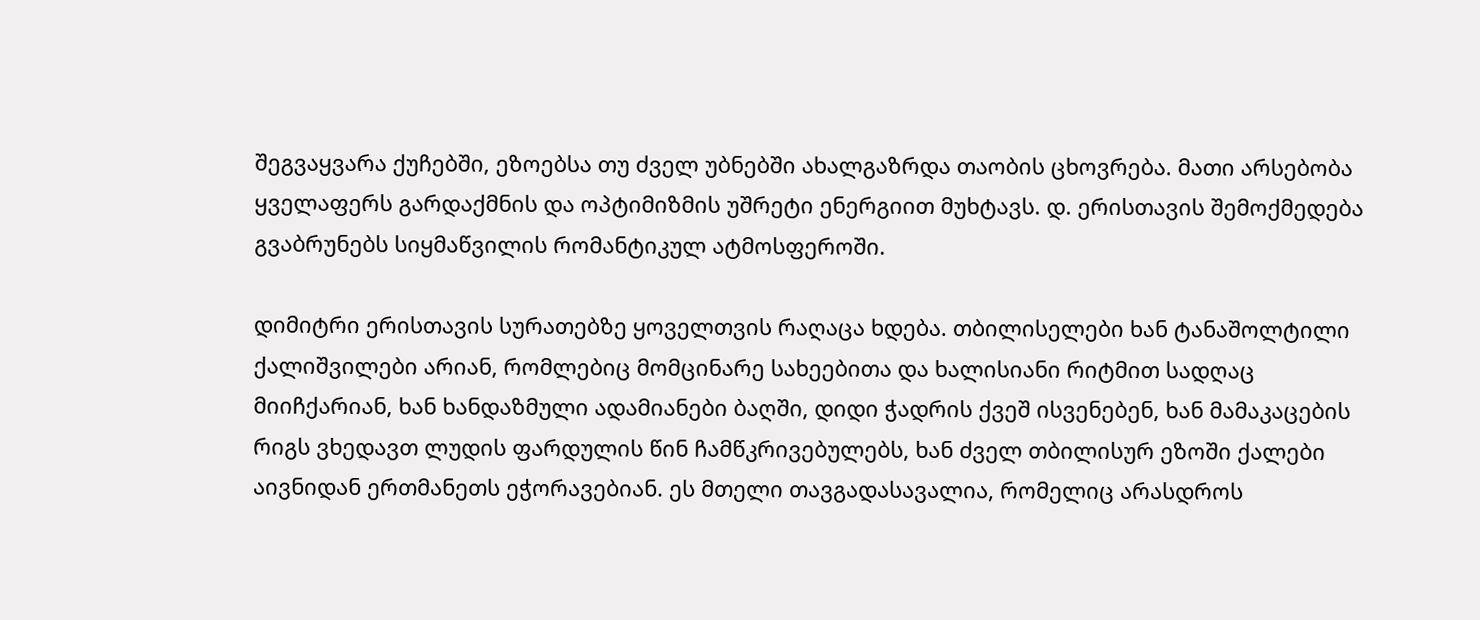შეგვაყვარა ქუჩებში, ეზოებსა თუ ძველ უბნებში ახალგაზრდა თაობის ცხოვრება. მათი არსებობა ყველაფერს გარდაქმნის და ოპტიმიზმის უშრეტი ენერგიით მუხტავს. დ. ერისთავის შემოქმედება გვაბრუნებს სიყმაწვილის რომანტიკულ ატმოსფეროში.

დიმიტრი ერისთავის სურათებზე ყოველთვის რაღაცა ხდება. თბილისელები ხან ტანაშოლტილი ქალიშვილები არიან, რომლებიც მომცინარე სახეებითა და ხალისიანი რიტმით სადღაც მიიჩქარიან, ხან ხანდაზმული ადამიანები ბაღში, დიდი ჭადრის ქვეშ ისვენებენ, ხან მამაკაცების რიგს ვხედავთ ლუდის ფარდულის წინ ჩამწკრივებულებს, ხან ძველ თბილისურ ეზოში ქალები აივნიდან ერთმანეთს ეჭორავებიან. ეს მთელი თავგადასავალია, რომელიც არასდროს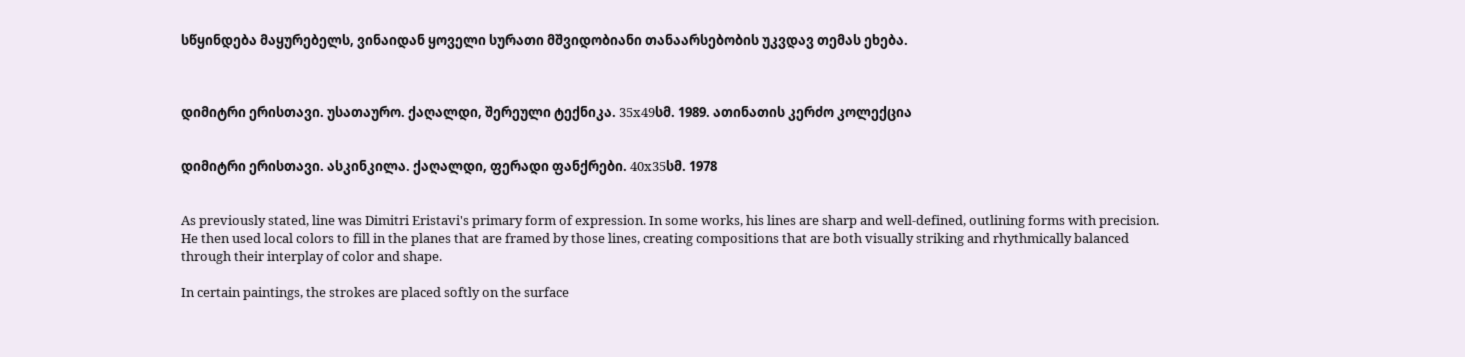სწყინდება მაყურებელს, ვინაიდან ყოველი სურათი მშვიდობიანი თანაარსებობის უკვდავ თემას ეხება.



დიმიტრი ერისთავი. უსათაურო. ქაღალდი, შერეული ტექნიკა. 35x49სმ. 1989. ათინათის კერძო კოლექცია


დიმიტრი ერისთავი. ასკინკილა. ქაღალდი, ფერადი ფანქრები. 40x35სმ. 1978


As previously stated, line was Dimitri Eristavi's primary form of expression. In some works, his lines are sharp and well-defined, outlining forms with precision. He then used local colors to fill in the planes that are framed by those lines, creating compositions that are both visually striking and rhythmically balanced through their interplay of color and shape.

In certain paintings, the strokes are placed softly on the surface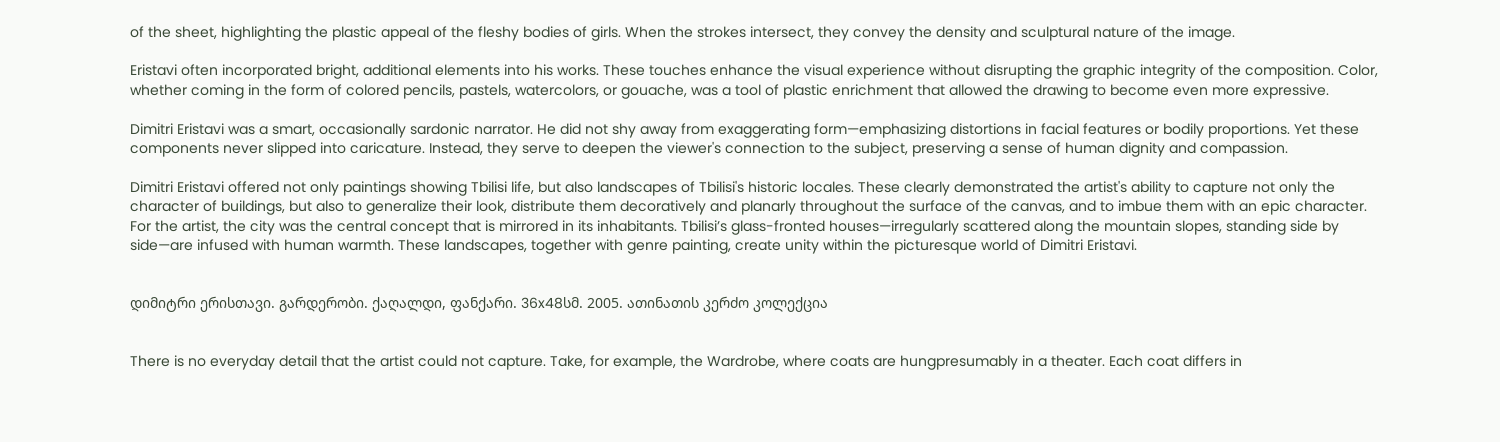of the sheet, highlighting the plastic appeal of the fleshy bodies of girls. When the strokes intersect, they convey the density and sculptural nature of the image.

Eristavi often incorporated bright, additional elements into his works. These touches enhance the visual experience without disrupting the graphic integrity of the composition. Color, whether coming in the form of colored pencils, pastels, watercolors, or gouache, was a tool of plastic enrichment that allowed the drawing to become even more expressive.

Dimitri Eristavi was a smart, occasionally sardonic narrator. He did not shy away from exaggerating form—emphasizing distortions in facial features or bodily proportions. Yet these components never slipped into caricature. Instead, they serve to deepen the viewer's connection to the subject, preserving a sense of human dignity and compassion.

Dimitri Eristavi offered not only paintings showing Tbilisi life, but also landscapes of Tbilisi's historic locales. These clearly demonstrated the artist's ability to capture not only the character of buildings, but also to generalize their look, distribute them decoratively and planarly throughout the surface of the canvas, and to imbue them with an epic character. For the artist, the city was the central concept that is mirrored in its inhabitants. Tbilisi’s glass-fronted houses—irregularly scattered along the mountain slopes, standing side by side—are infused with human warmth. These landscapes, together with genre painting, create unity within the picturesque world of Dimitri Eristavi.


დიმიტრი ერისთავი. გარდერობი. ქაღალდი, ფანქარი. 36x48სმ. 2005. ათინათის კერძო კოლექცია


There is no everyday detail that the artist could not capture. Take, for example, the Wardrobe, where coats are hungpresumably in a theater. Each coat differs in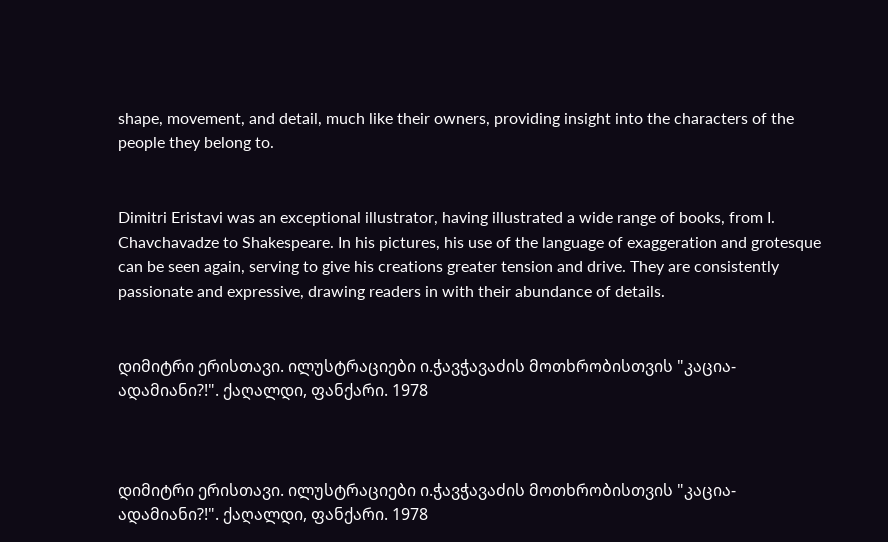shape, movement, and detail, much like their owners, providing insight into the characters of the people they belong to.


Dimitri Eristavi was an exceptional illustrator, having illustrated a wide range of books, from I. Chavchavadze to Shakespeare. In his pictures, his use of the language of exaggeration and grotesque can be seen again, serving to give his creations greater tension and drive. They are consistently passionate and expressive, drawing readers in with their abundance of details.


დიმიტრი ერისთავი. ილუსტრაციები ი.ჭავჭავაძის მოთხრობისთვის "კაცია-ადამიანი?!". ქაღალდი, ფანქარი. 1978



დიმიტრი ერისთავი. ილუსტრაციები ი.ჭავჭავაძის მოთხრობისთვის "კაცია-ადამიანი?!". ქაღალდი, ფანქარი. 1978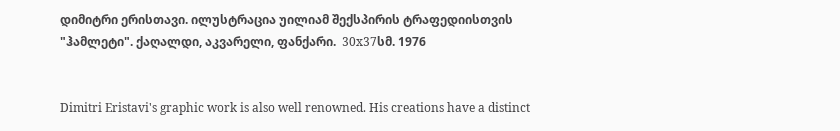დიმიტრი ერისთავი. ილუსტრაცია უილიამ შექსპირის ტრაფედიისთვის "ჰამლეტი". ქაღალდი, აკვარელი, ფანქარი.  30x37სმ. 1976


Dimitri Eristavi's graphic work is also well renowned. His creations have a distinct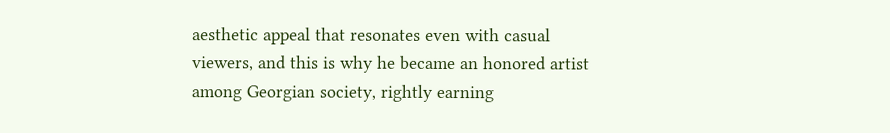aesthetic appeal that resonates even with casual viewers, and this is why he became an honored artist among Georgian society, rightly earning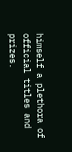himself a plethora of official titles and prizes.